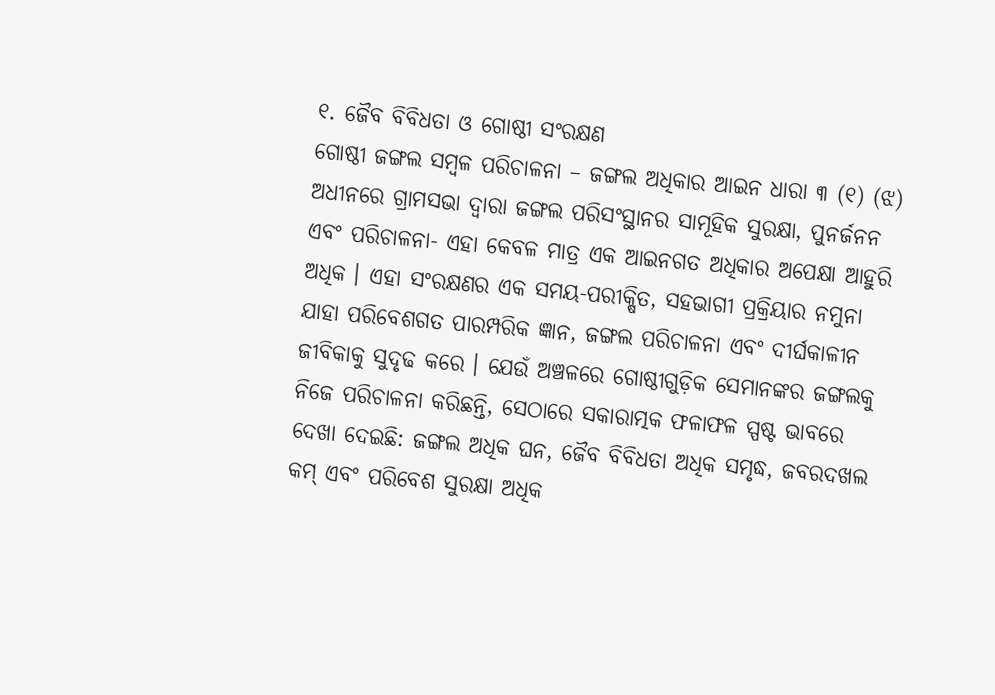୧. ଜୈବ ବିବିଧତା ଓ ଗୋଷ୍ଠୀ ସଂରକ୍ଷଣ
ଗୋଷ୍ଠୀ ଜଙ୍ଗଲ ସମ୍ବଳ ପରିଚାଳନା – ଜଙ୍ଗଲ ଅଧିକାର ଆଇନ ଧାରା ୩ (୧) (ଝ) ଅଧୀନରେ ଗ୍ରାମସଭା ଦ୍ୱାରା ଜଙ୍ଗଲ ପରିସଂସ୍ଥାନର ସାମୂହିକ ସୁରକ୍ଷା, ପୁନର୍ଜନନ ଏବଂ ପରିଚାଳନା- ଏହା କେବଳ ମାତ୍ର ଏକ ଆଇନଗତ ଅଧିକାର ଅପେକ୍ଷା ଆହୁରି ଅଧିକ । ଏହା ସଂରକ୍ଷଣର ଏକ ସମୟ-ପରୀକ୍ଷିତ, ସହଭାଗୀ ପ୍ରକ୍ରିୟାର ନମୁନା ଯାହା ପରିବେଶଗତ ପାରମ୍ପରିକ ଜ୍ଞାନ, ଜଙ୍ଗଲ ପରିଚାଳନା ଏବଂ ଦୀର୍ଘକାଳୀନ ଜୀବିକାକୁ ସୁଦୃଢ କରେ । ଯେଉଁ ଅଞ୍ଚଳରେ ଗୋଷ୍ଠୀଗୁଡ଼ିକ ସେମାନଙ୍କର ଜଙ୍ଗଲକୁ ନିଜେ ପରିଚାଳନା କରିଛନ୍ତି, ସେଠାରେ ସକାରାତ୍ମକ ଫଳାଫଳ ସ୍ପଷ୍ଟ ଭାବରେ ଦେଖା ଦେଇଛି: ଜଙ୍ଗଲ ଅଧିକ ଘନ, ଜୈବ ବିବିଧତା ଅଧିକ ସମୃଦ୍ଧ, ଜବରଦଖଲ କମ୍ ଏବଂ ପରିବେଶ ସୁରକ୍ଷା ଅଧିକ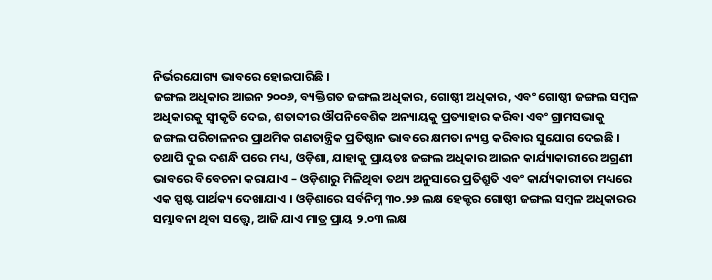ନିର୍ଭରଯୋଗ୍ୟ ଭାବରେ ହୋଇପାରିଛି ।
ଜଙ୍ଗଲ ଅଧିକାର ଆଇନ ୨୦୦୬, ବ୍ୟକ୍ତିଗତ ଜଙ୍ଗଲ ଅଧିକାର, ଗୋଷ୍ଠୀ ଅଧିକାର, ଏବଂ ଗୋଷ୍ଠୀ ଜଙ୍ଗଲ ସମ୍ବଳ ଅଧିକାରକୁ ସ୍ୱୀକୃତି ଦେଇ, ଶତାବ୍ଦୀର ଔପନିବେଶିକ ଅନ୍ୟାୟକୁ ପ୍ରତ୍ୟାହାର କରିବା ଏବଂ ଗ୍ରାମସଭାକୁ ଜଙ୍ଗଲ ପରିଚାଳନର ପ୍ରାଥମିକ ଗଣତାନ୍ତ୍ରିକ ପ୍ରତିଷ୍ଠାନ ଭାବରେ କ୍ଷମତା ନ୍ୟସ୍ତ କରିବାର ସୁଯୋଗ ଦେଇଛି । ତଥାପି ଦୁଇ ଦଶନ୍ଧି ପରେ ମଧ୍ୟ, ଓଡ଼ିଶା, ଯାହାକୁ ପ୍ରାୟତଃ ଜଙ୍ଗଲ ଅଧିକାର ଆଇନ କାର୍ଯ୍ୟାକାରୀରେ ଅଗ୍ରଣୀ ଭାବରେ ବିବେଚନା କରାଯାଏ – ଓଡ଼ିଶାରୁ ମିଳିଥିବା ତଥ୍ୟ ଅନୁସାରେ ପ୍ରତିଶ୍ରୁତି ଏବଂ କାର୍ଯ୍ୟକାରୀତା ମଧ୍ୟରେ ଏକ ସ୍ପଷ୍ଟ ପାର୍ଥକ୍ୟ ଦେଖାଯାଏ । ଓଡ଼ିଶାରେ ସର୍ବନିମ୍ନ ୩୦.୨୬ ଲକ୍ଷ ହେକ୍ଟର ଗୋଷ୍ଠୀ ଜଙ୍ଗଲ ସମ୍ବଳ ଅଧିକାରର ସମ୍ଭାବନା ଥିବା ସତ୍ତ୍ୱେ, ଆଜି ଯାଏ ମାତ୍ର ପ୍ରାୟ ୨.୦୩ ଲକ୍ଷ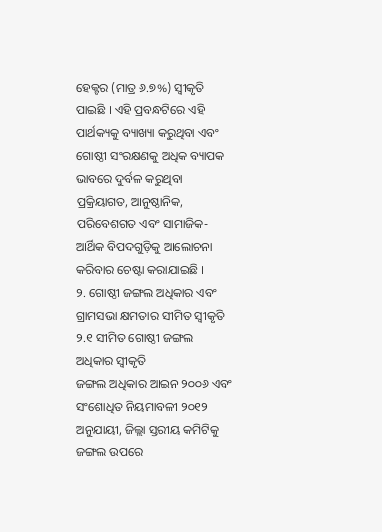ହେକ୍ଟର (ମାତ୍ର ୬.୭%) ସ୍ୱୀକୃତି ପାଇଛି । ଏହି ପ୍ରବନ୍ଧଟିରେ ଏହି ପାର୍ଥକ୍ୟକୁ ବ୍ୟାଖ୍ୟା କରୁଥିବା ଏବଂ ଗୋଷ୍ଠୀ ସଂରକ୍ଷଣକୁ ଅଧିକ ବ୍ୟାପକ ଭାବରେ ଦୁର୍ବଳ କରୁଥିବା ପ୍ରକ୍ରିୟାଗତ, ଆନୁଷ୍ଠାନିକ, ପରିବେଶଗତ ଏବଂ ସାମାଜିକ-ଆର୍ଥିକ ବିପଦଗୁଡ଼ିକୁ ଆଲୋଚନା କରିବାର ଚେଷ୍ଟା କରାଯାଇଛି ।
୨. ଗୋଷ୍ଠୀ ଜଙ୍ଗଲ ଅଧିକାର ଏବଂ ଗ୍ରାମସଭା କ୍ଷମତାର ସୀମିତ ସ୍ୱୀକୃତି
୨.୧ ସୀମିତ ଗୋଷ୍ଠୀ ଜଙ୍ଗଲ ଅଧିକାର ସ୍ୱୀକୃତି
ଜଙ୍ଗଲ ଅଧିକାର ଆଇନ ୨୦୦୬ ଏବଂ ସଂଶୋଧିତ ନିୟମାବଳୀ ୨୦୧୨ ଅନୁଯାୟୀ, ଜିଲ୍ଲା ସ୍ତରୀୟ କମିଟିକୁ ଜଙ୍ଗଲ ଉପରେ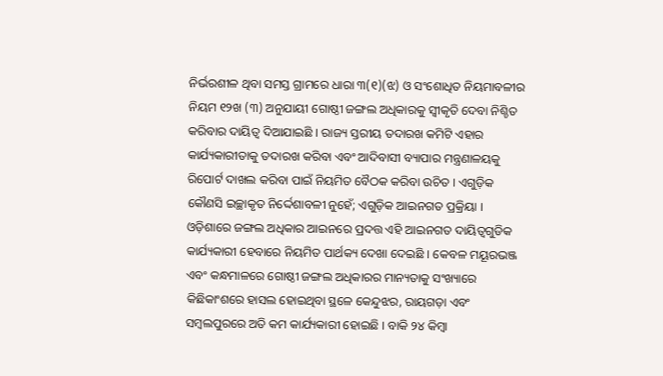ନିର୍ଭରଶୀଳ ଥିବା ସମସ୍ତ ଗ୍ରାମରେ ଧାରା ୩(୧)(ଝ) ଓ ସଂଶୋଧିତ ନିୟମାବଳୀର ନିୟମ ୧୨ଖ (୩) ଅନୁଯାୟୀ ଗୋଷ୍ଠୀ ଜଙ୍ଗଲ ଅଧିକାରକୁ ସ୍ୱୀକୃତି ଦେବା ନିଶ୍ଚିତ କରିବାର ଦାୟିତ୍ୱ ଦିଆଯାଇଛି । ରାଜ୍ୟ ସ୍ତରୀୟ ତଦାରଖ କମିଟି ଏହାର କାର୍ଯ୍ୟକାରୀତାକୁ ତଦାରଖ କରିବା ଏବଂ ଆଦିବାସୀ ବ୍ୟାପାର ମନ୍ତ୍ରଣାଳୟକୁ ରିପୋର୍ଟ ଦାଖଲ କରିବା ପାଇଁ ନିୟମିତ ବୈଠକ କରିବା ଉଚିତ । ଏଗୁଡ଼ିକ କୌଣସି ଇଚ୍ଛାକୃତ ନିର୍ଦ୍ଦେଶାବଳୀ ନୁହେଁ; ଏଗୁଡ଼ିକ ଆଇନଗତ ପ୍ରକ୍ରିୟା ।
ଓଡ଼ିଶାରେ ଜଙ୍ଗଲ ଅଧିକାର ଆଇନରେ ପ୍ରଦତ୍ତ ଏହି ଆଇନଗତ ଦାୟିତ୍ୱଗୁଡିକ କାର୍ଯ୍ୟକାରୀ ହେବାରେ ନିୟମିତ ପାର୍ଥକ୍ୟ ଦେଖା ଦେଇଛି । କେବଳ ମୟୂରଭଞ୍ଜ ଏବଂ କନ୍ଧମାଳରେ ଗୋଷ୍ଠୀ ଜଙ୍ଗଲ ଅଧିକାରର ମାନ୍ୟତାକୁ ସଂଖ୍ୟାରେ କିଛିକାଂଶରେ ହାସଲ ହୋଇଥିବା ସ୍ଥଳେ କେନ୍ଦୁଝର, ରାୟଗଡ଼ା ଏବଂ ସମ୍ବଲପୁରରେ ଅତି କମ କାର୍ଯ୍ୟକାରୀ ହୋଇଛି । ବାକି ୨୪ କିମ୍ବା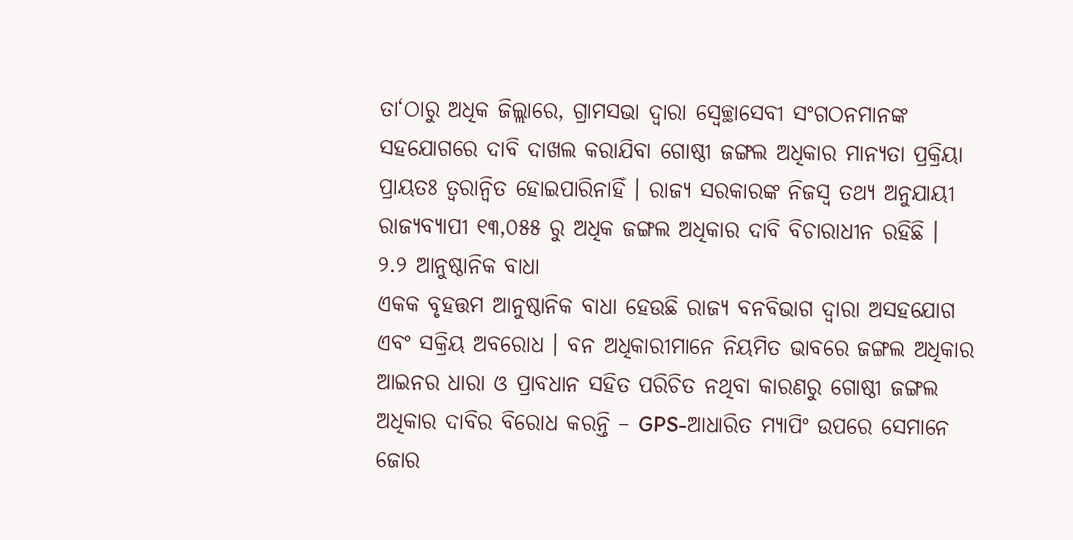ତା‘ଠାରୁ ଅଧିକ ଜିଲ୍ଲାରେ, ଗ୍ରାମସଭା ଦ୍ୱାରା ସ୍ୱେଚ୍ଛାସେବୀ ସଂଗଠନମାନଙ୍କ ସହଯୋଗରେ ଦାବି ଦାଖଲ କରାଯିବା ଗୋଷ୍ଠୀ ଜଙ୍ଗଲ ଅଧିକାର ମାନ୍ୟତା ପ୍ରକ୍ରିୟା ପ୍ରାୟତଃ ତ୍ୱରାନ୍ୱିତ ହୋଇପାରିନାହିଁ । ରାଜ୍ୟ ସରକାରଙ୍କ ନିଜସ୍ୱ ତଥ୍ୟ ଅନୁଯାୟୀ ରାଜ୍ୟବ୍ୟାପୀ ୧୩,୦୫୫ ରୁ ଅଧିକ ଜଙ୍ଗଲ ଅଧିକାର ଦାବି ବିଚାରାଧୀନ ରହିଛି ।
୨.୨ ଆନୁଷ୍ଠାନିକ ବାଧା
ଏକକ ବୃହତ୍ତମ ଆନୁଷ୍ଠାନିକ ବାଧା ହେଉଛି ରାଜ୍ୟ ବନବିଭାଗ ଦ୍ୱାରା ଅସହଯୋଗ ଏବଂ ସକ୍ରିୟ ଅବରୋଧ । ବନ ଅଧିକାରୀମାନେ ନିୟମିତ ଭାବରେ ଜଙ୍ଗଲ ଅଧିକାର ଆଇନର ଧାରା ଓ ପ୍ରାବଧାନ ସହିତ ପରିଚିତ ନଥିବା କାରଣରୁ ଗୋଷ୍ଠୀ ଜଙ୍ଗଲ ଅଧିକାର ଦାବିର ବିରୋଧ କରନ୍ତି – GPS-ଆଧାରିତ ମ୍ୟାପିଂ ଉପରେ ସେମାନେ ଜୋର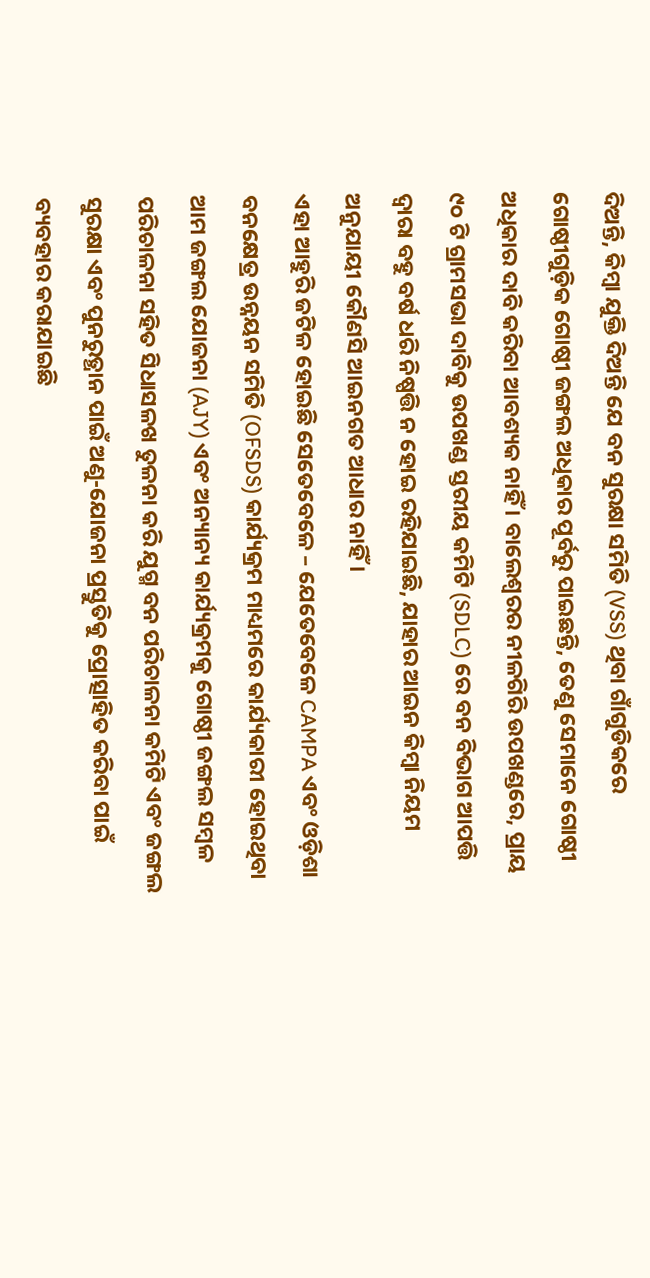ଦିଅନ୍ତି, କିମ୍ବା ଯୁକ୍ତି ଦିଅନ୍ତି ଯେ ବନ ସୁରକ୍ଷା ସମିତି (VSS) ଥିବା ଗାଁଗୁଡିକରେ ଗୋଷ୍ଠୀଗୁଡ଼ିକ ଗୋଷ୍ଠୀ ଜଙ୍ଗଲ ଅଧିକାର ପୂର୍ବରୁ ପାଇଛନ୍ତି, ତେଣୁ ସେମାନେ ଗୋଷ୍ଠୀ ଅଧିକାର ଦାବି କରିବା ଆବଶ୍ୟକ ନାହିଁ । ବାଲେଶ୍ୱରର ନୀଳଗିରି ଉପଖଣ୍ଡରେ, ପ୍ରାୟ ୯୦ ଟି ଗ୍ରାମସଭା ଦାବିକୁ ଉପଖଣ୍ଡ ସ୍ତରୀୟ କମିଟି (SDLC) ରେ ବନ ବିଭାଗ ଆପତ୍ତି ଦ୍ୱାରା ବହୁ ବର୍ଷ ଧରି ନିଷ୍ପତ୍ତି ନ ହୋଇ ରହିଯାଇଛି, ଯାହାର ଆଇନ କିମ୍ବା ନିୟମ ଅନୁଯାୟୀ କୌଣସି ଆଇନଗତ ଆଧାର ନାହିଁ ।
ଏହା ଆହୁରି ଜଟିଳ ହୋଇଛି ସେତେବେଳେ – ଯେତେବେଳେ CAMPA ଏବଂ ଓଡ଼ିଶା ବନକ୍ଷେତ୍ର ଉନ୍ନୟନ ସମିତି (OFSDS) କାର୍ଯ୍ୟକ୍ରମ ମାଧ୍ୟମରେ କାର୍ଯ୍ୟକାରୀ ହୋଇଥିବା ଆମ ଜଙ୍ଗଲ ଯୋଜନା (AJY) ଏବଂ ଅନ୍ୟାନ୍ୟ କାର୍ଯ୍ୟକ୍ରମକୁ ଗୋଷ୍ଠୀ ଜଙ୍ଗଲ ସମ୍ବଳ ପରିଚାଳନା ସହିତ ସିଧାସଳଖ ତୁଳନା କରି ଯୁଗ୍ମ ବନ ପରିଚାଳନା କମିଟି ଏବଂ ଜଙ୍ଗଲ ସୁରକ୍ଷା ଏବଂ ପୁନରୁତ୍ଥାନ ପାଇଁ ଅଣୁ-ଯୋଜନା ପ୍ରସ୍ତୁତିକୁ ପ୍ରୋତ୍ସାହିତ କରିବା ପାଇଁ ବ୍ୟବହାର କରାଯାଇଛି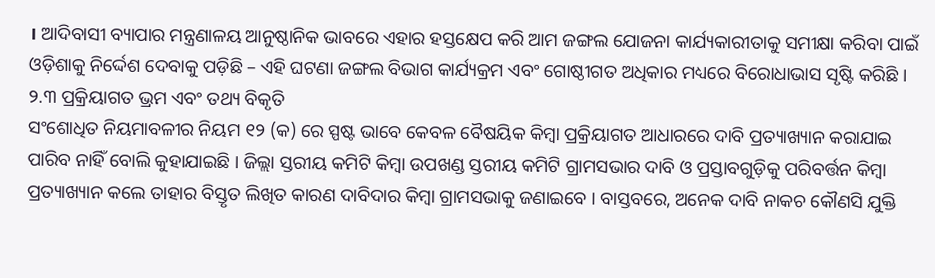। ଆଦିବାସୀ ବ୍ୟାପାର ମନ୍ତ୍ରଣାଳୟ ଆନୁଷ୍ଠାନିକ ଭାବରେ ଏହାର ହସ୍ତକ୍ଷେପ କରି ଆମ ଜଙ୍ଗଲ ଯୋଜନା କାର୍ଯ୍ୟକାରୀତାକୁ ସମୀକ୍ଷା କରିବା ପାଇଁ ଓଡ଼ିଶାକୁ ନିର୍ଦ୍ଦେଶ ଦେବାକୁ ପଡ଼ିଛି – ଏହି ଘଟଣା ଜଙ୍ଗଲ ବିଭାଗ କାର୍ଯ୍ୟକ୍ରମ ଏବଂ ଗୋଷ୍ଠୀଗତ ଅଧିକାର ମଧ୍ୟରେ ବିରୋଧାଭାସ ସୃଷ୍ଟି କରିଛି ।
୨.୩ ପ୍ରକ୍ରିୟାଗତ ଭ୍ରମ ଏବଂ ତଥ୍ୟ ବିକୃତି
ସଂଶୋଧିତ ନିୟମାବଳୀର ନିୟମ ୧୨ (କ) ରେ ସ୍ପଷ୍ଟ ଭାବେ କେବଳ ବୈଷୟିକ କିମ୍ବା ପ୍ରକ୍ରିୟାଗତ ଆଧାରରେ ଦାବି ପ୍ରତ୍ୟାଖ୍ୟାନ କରାଯାଇ ପାରିବ ନାହିଁ ବୋଲି କୁହାଯାଇଛି । ଜିଲ୍ଲା ସ୍ତରୀୟ କମିଟି କିମ୍ବା ଉପଖଣ୍ଡ ସ୍ତରୀୟ କମିଟି ଗ୍ରାମସଭାର ଦାବି ଓ ପ୍ରସ୍ତାବଗୁଡ଼ିକୁ ପରିବର୍ତ୍ତନ କିମ୍ବା ପ୍ରତ୍ୟାଖ୍ୟାନ କଲେ ତାହାର ବିସ୍ତୃତ ଲିଖିତ କାରଣ ଦାବିଦାର କିମ୍ବା ଗ୍ରାମସଭାକୁ ଜଣାଇବେ । ବାସ୍ତବରେ, ଅନେକ ଦାବି ନାକଚ କୌଣସି ଯୁକ୍ତି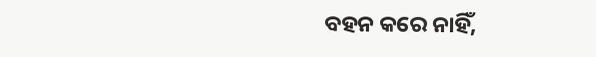ବହନ କରେ ନାହିଁ,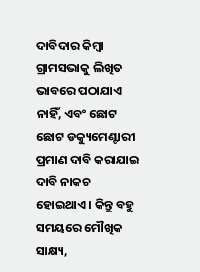ଦାବିଦାର କିମ୍ବା ଗ୍ରାମସଭାକୁ ଲିଖିତ ଭାବରେ ପଠାଯାଏ ନାହିଁ, ଏବଂ ଛୋଟ ଛୋଟ ଡକ୍ୟୁମେଣ୍ଟାରୀ ପ୍ରମାଣ ଦାବି କରାଯାଇ ଦାବି ନାକଚ ହୋଇଥାଏ । କିନ୍ତୁ ବହୁ ସମୟରେ ମୌଖିକ ସାକ୍ଷ୍ୟ,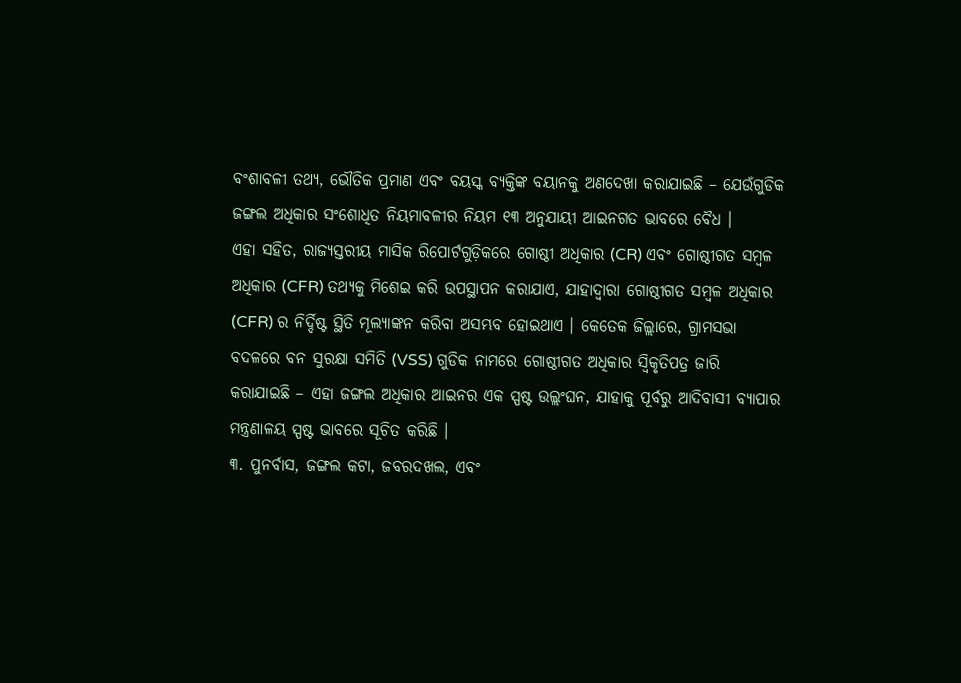ବଂଶାବଳୀ ତଥ୍ୟ, ଭୌତିକ ପ୍ରମାଣ ଏବଂ ବୟସ୍କ ବ୍ୟକ୍ତିଙ୍କ ବୟାନକୁ ଅଣଦେଖା କରାଯାଇଛି – ଯେଉଁଗୁଡିକ ଜଙ୍ଗଲ ଅଧିକାର ସଂଶୋଧିତ ନିୟମାବଳୀର ନିୟମ ୧୩ ଅନୁଯାୟୀ ଆଇନଗତ ଭାବରେ ବୈଧ ।
ଏହା ସହିତ, ରାଜ୍ୟସ୍ତରୀୟ ମାସିକ ରିପୋର୍ଟଗୁଡ଼ିକରେ ଗୋଷ୍ଠୀ ଅଧିକାର (CR) ଏବଂ ଗୋଷ୍ଠୀଗତ ସମ୍ବଳ ଅଧିକାର (CFR) ତଥ୍ୟକୁ ମିଶେଇ କରି ଉପସ୍ଥାପନ କରାଯାଏ, ଯାହାଦ୍ୱାରା ଗୋଷ୍ଠୀଗତ ସମ୍ବଳ ଅଧିକାର (CFR) ର ନିର୍ଦ୍ଦିଷ୍ଟ ସ୍ଥିତି ମୂଲ୍ୟାଙ୍କନ କରିବା ଅସମ୍ଭବ ହୋଇଥାଏ । କେତେକ ଜିଲ୍ଲାରେ, ଗ୍ରାମସଭା ବଦଳରେ ବନ ସୁରକ୍ଷା ସମିତି (VSS) ଗୁଡିକ ନାମରେ ଗୋଷ୍ଠୀଗତ ଅଧିକାର ସ୍ୱିକୃତିପତ୍ର ଜାରି କରାଯାଇଛି – ଏହା ଜଙ୍ଗଲ ଅଧିକାର ଆଇନର ଏକ ସ୍ପଷ୍ଟ ଉଲ୍ଲଂଘନ, ଯାହାକୁ ପୂର୍ବରୁ ଆଦିବାସୀ ବ୍ୟାପାର ମନ୍ତ୍ରଣାଳୟ ସ୍ପଷ୍ଟ ଭାବରେ ସୂଚିତ କରିଛି ।
୩. ପୁନର୍ବାସ, ଜଙ୍ଗଲ କଟା, ଜବରଦଖଲ, ଏବଂ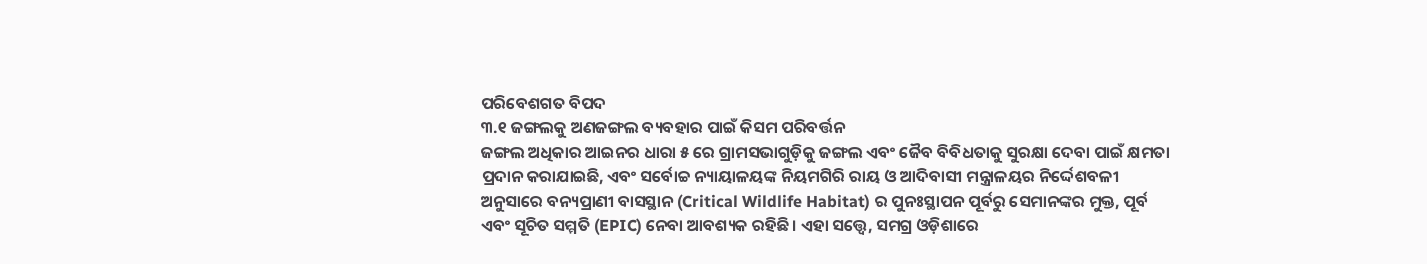ପରିବେଶଗତ ବିପଦ
୩.୧ ଜଙ୍ଗଲକୁ ଅଣଜଙ୍ଗଲ ବ୍ୟବହାର ପାଇଁ କିସମ ପରିବର୍ତ୍ତନ
ଜଙ୍ଗଲ ଅଧିକାର ଆଇନର ଧାରା ୫ ରେ ଗ୍ରାମସଭାଗୁଡ଼ିକୁ ଜଙ୍ଗଲ ଏବଂ ଜୈବ ବିବିଧତାକୁ ସୁରକ୍ଷା ଦେବା ପାଇଁ କ୍ଷମତା ପ୍ରଦାନ କରାଯାଇଛି, ଏବଂ ସର୍ବୋଚ୍ଚ ନ୍ୟାୟାଳୟଙ୍କ ନିୟମଗିରି ରାୟ ଓ ଆଦିବାସୀ ମନ୍ତ୍ରାଳୟର ନିର୍ଦ୍ଦେଶବଳୀ ଅନୁସାରେ ବନ୍ୟପ୍ରାଣୀ ବାସସ୍ଥାନ (Critical Wildlife Habitat) ର ପୁନଃସ୍ଥାପନ ପୂର୍ବରୁ ସେମାନଙ୍କର ମୁକ୍ତ, ପୂର୍ବ ଏବଂ ସୂଚିତ ସମ୍ମତି (EPIC) ନେବା ଆବଶ୍ୟକ ରହିଛି । ଏହା ସତ୍ତ୍ୱେ, ସମଗ୍ର ଓଡ଼ିଶାରେ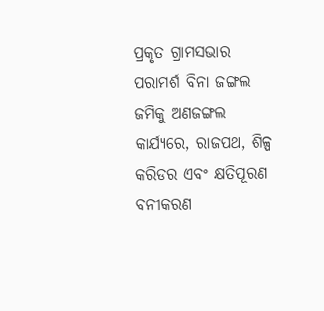ପ୍ରକୃତ ଗ୍ରାମସଭାର ପରାମର୍ଶ ବିନା ଜଙ୍ଗଲ ଜମିକୁ ଅଣଜଙ୍ଗଲ କାର୍ଯ୍ୟରେ, ରାଜପଥ, ଶିଳ୍ପ କରିଡର ଏବଂ କ୍ଷତିପୂରଣ ବନୀକରଣ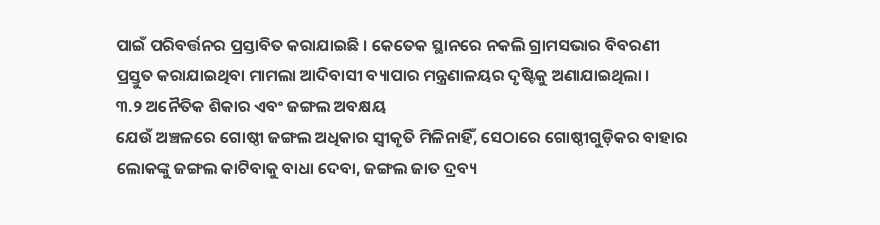ପାଇଁ ପରିବର୍ତ୍ତନର ପ୍ରସ୍ତାବିତ କରାଯାଇଛି । କେତେକ ସ୍ଥାନରେ ନକଲି ଗ୍ରାମସଭାର ବିବରଣୀ ପ୍ରସ୍ତୁତ କରାଯାଇଥିବା ମାମଲା ଆଦିବାସୀ ବ୍ୟାପାର ମନ୍ତ୍ରଣାଳୟର ଦୃଷ୍ଟିକୁ ଅଣାଯାଇଥିଲା ।
୩.୨ ଅନୈତିକ ଶିକାର ଏବଂ ଜଙ୍ଗଲ ଅବକ୍ଷୟ
ଯେଉଁ ଅଞ୍ଚଳରେ ଗୋଷ୍ଠୀ ଜଙ୍ଗଲ ଅଧିକାର ସ୍ୱୀକୃତି ମିଳିନାହିଁ, ସେଠାରେ ଗୋଷ୍ଠୀଗୁଡ଼ିକର ବାହାର ଲୋକଙ୍କୁ ଜଙ୍ଗଲ କାଟିବାକୁ ବାଧା ଦେବା, ଜଙ୍ଗଲ ଜାତ ଦ୍ରବ୍ୟ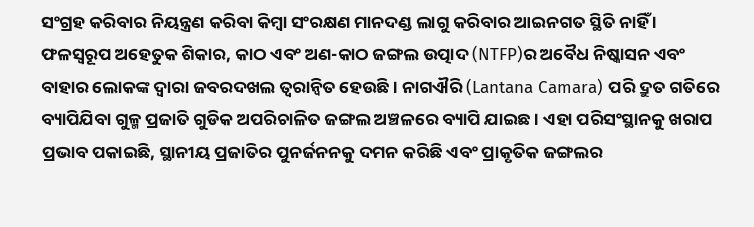ସଂଗ୍ରହ କରିବାର ନିୟନ୍ତ୍ରଣ କରିବା କିମ୍ବା ସଂରକ୍ଷଣ ମାନଦଣ୍ଡ ଲାଗୁ କରିବାର ଆଇନଗତ ସ୍ଥିତି ନାହିଁ । ଫଳସ୍ୱରୂପ ଅହେତୁକ ଶିକାର, କାଠ ଏବଂ ଅଣ-କାଠ ଜଙ୍ଗଲ ଉତ୍ପାଦ (NTFP)ର ଅବୈଧ ନିଷ୍କାସନ ଏବଂ ବାହାର ଲୋକଙ୍କ ଦ୍ୱାରା ଜବରଦଖଲ ତ୍ୱରାନ୍ୱିତ ହେଉଛି । ନାଗଐରି (Lantana Camara) ପରି ଦ୍ରୁତ ଗତିରେ ବ୍ୟାପିଯିବା ଗୁଳ୍ମ ପ୍ରଜାତି ଗୁଡିକ ଅପରିଚାଳିତ ଜଙ୍ଗଲ ଅଞ୍ଚଳରେ ବ୍ୟାପି ଯାଇଛ । ଏହା ପରିସଂସ୍ଥାନକୁ ଖରାପ ପ୍ରଭାବ ପକାଇଛି, ସ୍ଥାନୀୟ ପ୍ରଜାତିର ପୁନର୍ଜନନକୁ ଦମନ କରିଛି ଏବଂ ପ୍ରାକୃତିକ ଜଙ୍ଗଲର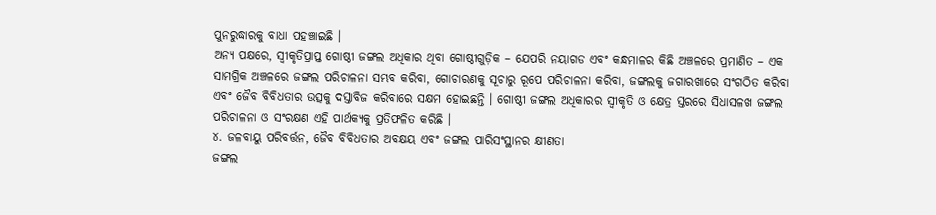ପୁନରୁଦ୍ଧାରକୁ ବାଧା ପହଞ୍ଚାଇଛି ।
ଅନ୍ୟ ପକ୍ଷରେ, ସ୍ୱୀକୃତିପ୍ରାପ୍ତ ଗୋଷ୍ଠୀ ଜଙ୍ଗଲ ଅଧିକାର ଥିବା ଗୋଷ୍ଠୀଗୁଡ଼ିକ – ଯେପରି ନୟାଗଡ ଏବଂ କନ୍ଧମାଳର କିଛି ଅଞ୍ଚଳରେ ପ୍ରମାଣିତ – ଏକ ସାମଗ୍ରିକ ଅଞ୍ଚଳରେ ଜଙ୍ଗଲ ପରିଚାଳନା ସମ୍ଭବ କରିବା, ଗୋଚାରଣକୁ ସୂଚାରୁ ରୂପେ ପରିଚାଳନା କରିବା, ଜଙ୍ଗଲକୁ ଜଗାରଖାରେ ସଂଗଠିତ କରିବା ଏବଂ ଜୈବ ବିବିଧତାର ଉତ୍ସକୁ ଦସ୍ତାବିଜ କରିବାରେ ସକ୍ଷମ ହୋଇଛନ୍ତି । ଗୋଷ୍ଠୀ ଜଙ୍ଗଲ ଅଧିକାରର ସ୍ୱୀକୃତି ଓ କ୍ଷେତ୍ର ସ୍ତରରେ ସିଧାସଳଖ ଜଙ୍ଗଲ ପରିଚାଳନା ଓ ସଂରକ୍ଷଣ ଏହି ପାର୍ଥକ୍ୟକୁ ପ୍ରତିଫଳିତ କରିଛି ।
୪. ଜଳବାୟୁ ପରିବର୍ତ୍ତନ, ଜୈବ ବିବିଧତାର ଅବକ୍ଷୟ ଏବଂ ଜଙ୍ଗଲ ପାରିସଂସ୍ଥାନର କ୍ଷୀଣତା
ଜଙ୍ଗଲ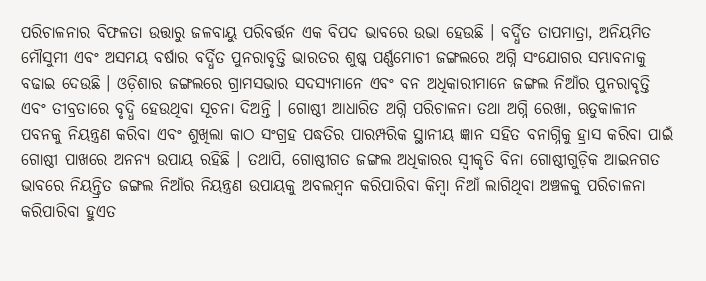ପରିଚାଳନାର ବିଫଳତା ଉତ୍ତାରୁ ଜଳବାୟୁ ପରିବର୍ତ୍ତନ ଏକ ବିପଦ ଭାବରେ ଉଭା ହେଉଛି । ବର୍ଦ୍ଧିତ ତାପମାତ୍ରା, ଅନିୟମିତ ମୌସୁମୀ ଏବଂ ଅସମୟ ବର୍ଷାର ବର୍ଦ୍ଧିତ ପୁନରାବୃତ୍ତି ଭାରତର ଶୁଷ୍କ ପର୍ଣ୍ଣମୋଚୀ ଜଙ୍ଗଲରେ ଅଗ୍ନି ସଂଯୋଗର ସମ୍ଭାବନାକୁ ବଢାଇ ଦେଉଛି । ଓଡ଼ିଶାର ଜଙ୍ଗଲରେ ଗ୍ରାମସଭାର ସଦସ୍ୟମାନେ ଏବଂ ବନ ଅଧିକାରୀମାନେ ଜଙ୍ଗଲ ନିଆଁର ପୁନରାବୃତ୍ତି ଏବଂ ତୀବ୍ରତାରେ ବୃଦ୍ଧି ହେଉଥିବା ସୂଚନା ଦିଅନ୍ତି । ଗୋଷ୍ଠୀ ଆଧାରିତ ଅଗ୍ନି ପରିଚାଳନା ତଥା ଅଗ୍ନି ରେଖା, ଋତୁକାଳୀନ ପବନକୁ ନିୟନ୍ତ୍ରଣ କରିବା ଏବଂ ଶୁଖିଲା କାଠ ସଂଗ୍ରହ ପଦ୍ଧତିର ପାରମ୍ପରିକ ସ୍ଥାନୀୟ ଜ୍ଞାନ ସହିତ ବନାଗ୍ନିକୁ ହ୍ରାସ କରିବା ପାଇଁ ଗୋଷ୍ଠୀ ପାଖରେ ଅନନ୍ୟ ଉପାୟ ରହିଛି । ତଥାପି, ଗୋଷ୍ଠୀଗତ ଜଙ୍ଗଲ ଅଧିକାରର ସ୍ୱୀକୃତି ବିନା ଗୋଷ୍ଠୀଗୁଡ଼ିକ ଆଇନଗତ ଭାବରେ ନିୟନ୍ତ୍ରିତ ଜଙ୍ଗଲ ନିଆଁର ନିୟନ୍ତ୍ରଣ ଉପାୟକୁ ଅବଲମ୍ବନ କରିପାରିବା କିମ୍ବା ନିଆଁ ଲାଗିଥିବା ଅଞ୍ଚଳକୁ ପରିଚାଳନା କରିପାରିବା ହୁଏତ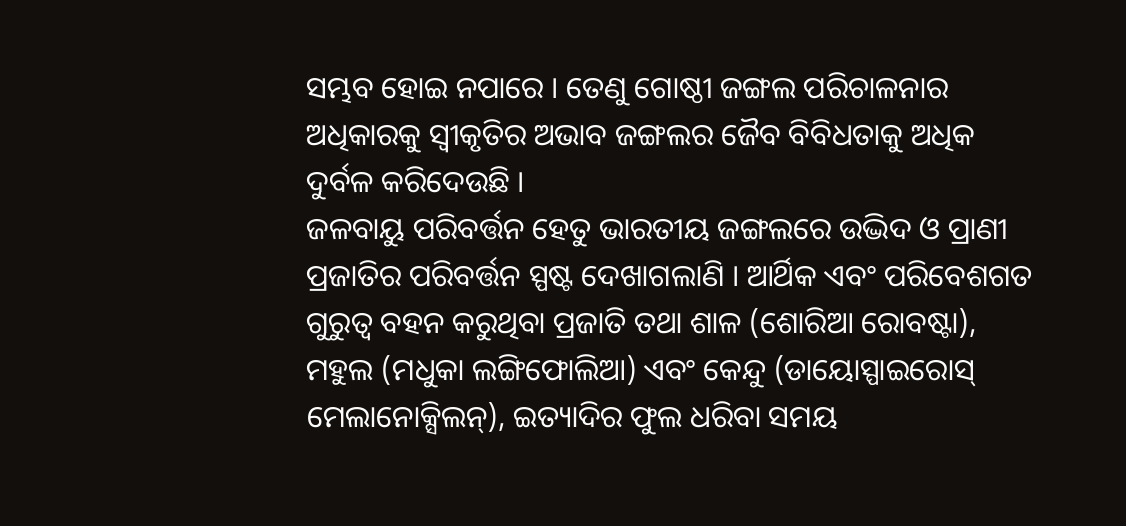ସମ୍ଭବ ହୋଇ ନପାରେ । ତେଣୁ ଗୋଷ୍ଠୀ ଜଙ୍ଗଲ ପରିଚାଳନାର ଅଧିକାରକୁ ସ୍ୱୀକୃତିର ଅଭାବ ଜଙ୍ଗଲର ଜୈବ ବିବିଧତାକୁ ଅଧିକ ଦୁର୍ବଳ କରିଦେଉଛି ।
ଜଳବାୟୁ ପରିବର୍ତ୍ତନ ହେତୁ ଭାରତୀୟ ଜଙ୍ଗଲରେ ଉଦ୍ଭିଦ ଓ ପ୍ରାଣୀ ପ୍ରଜାତିର ପରିବର୍ତ୍ତନ ସ୍ପଷ୍ଟ ଦେଖାଗଲାଣି । ଆର୍ଥିକ ଏବଂ ପରିବେଶଗତ ଗୁରୁତ୍ୱ ବହନ କରୁଥିବା ପ୍ରଜାତି ତଥା ଶାଳ (ଶୋରିଆ ରୋବଷ୍ଟା), ମହୁଲ (ମଧୁକା ଲଙ୍ଗିଫୋଲିଆ) ଏବଂ କେନ୍ଦୁ (ଡାୟୋସ୍ପାଇରୋସ୍ ମେଲାନୋକ୍ସିଲନ୍), ଇତ୍ୟାଦିର ଫୁଲ ଧରିବା ସମୟ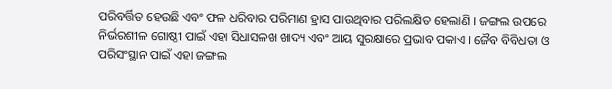ପରିବର୍ତ୍ତିତ ହେଉଛି ଏବଂ ଫଳ ଧରିବାର ପରିମାଣ ହ୍ରାସ ପାଉଥିବାର ପରିଲକ୍ଷିତ ହେଲାଣି । ଜଙ୍ଗଲ ଉପରେ ନିର୍ଭରଶୀଳ ଗୋଷ୍ଠୀ ପାଇଁ ଏହା ସିଧାସଳଖ ଖାଦ୍ୟ ଏବଂ ଆୟ ସୁରକ୍ଷାରେ ପ୍ରଭାବ ପକାଏ । ଜୈବ ବିବିଧତା ଓ ପରିସଂସ୍ଥାନ ପାଇଁ ଏହା ଜଙ୍ଗଲ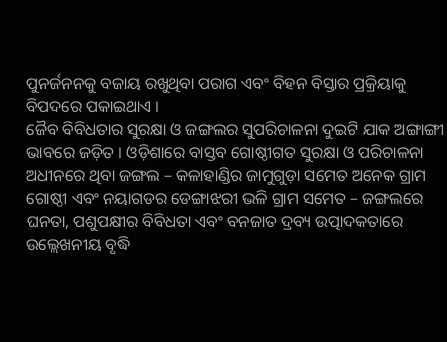ପୁନର୍ଜନନକୁ ବଜାୟ ରଖୁଥିବା ପରାଗ ଏବଂ ବିହନ ବିସ୍ତାର ପ୍ରକ୍ରିୟାକୁ ବିପଦରେ ପକାଇଥାଏ ।
ଜୈବ ବିବିଧତାର ସୁରକ୍ଷା ଓ ଜଙ୍ଗଲର ସୁପରିଚାଳନା ଦୁଇଟି ଯାକ ଅଙ୍ଗାଙ୍ଗୀ ଭାବରେ ଜଡ଼ିତ । ଓଡ଼ିଶାରେ ବାସ୍ତବ ଗୋଷ୍ଠୀଗତ ସୁରକ୍ଷା ଓ ପରିଚାଳନା ଅଧୀନରେ ଥିବା ଜଙ୍ଗଲ – କଳାହାଣ୍ଡିର ଜାମୁଗୁଡ଼ା ସମେତ ଅନେକ ଗ୍ରାମ ଗୋଷ୍ଠୀ ଏବଂ ନୟାଗଡର ଡେଙ୍ଗାଝରୀ ଭଳି ଗ୍ରାମ ସମେତ – ଜଙ୍ଗଲରେ ଘନତା, ପଶୁପକ୍ଷୀର ବିବିଧତା ଏବଂ ବନଜାତ ଦ୍ରବ୍ୟ ଉତ୍ପାଦକତାରେ ଉଲ୍ଲେଖନୀୟ ବୃଦ୍ଧି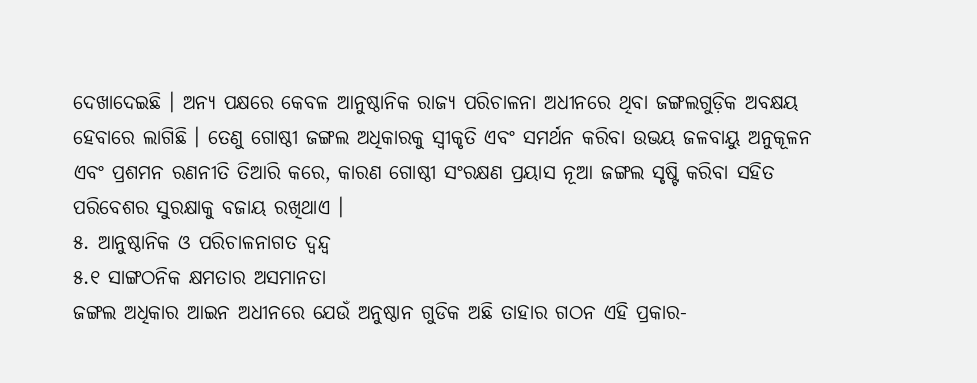ଦେଖାଦେଇଛି । ଅନ୍ୟ ପକ୍ଷରେ କେବଳ ଆନୁଷ୍ଠାନିକ ରାଜ୍ୟ ପରିଚାଳନା ଅଧୀନରେ ଥିବା ଜଙ୍ଗଲଗୁଡ଼ିକ ଅବକ୍ଷୟ ହେବାରେ ଲାଗିଛି । ତେଣୁ ଗୋଷ୍ଠୀ ଜଙ୍ଗଲ ଅଧିକାରକୁ ସ୍ୱୀକୃତି ଏବଂ ସମର୍ଥନ କରିବା ଉଭୟ ଜଳବାୟୁ ଅନୁକୂଳନ ଏବଂ ପ୍ରଶମନ ରଣନୀତି ତିଆରି କରେ, କାରଣ ଗୋଷ୍ଠୀ ସଂରକ୍ଷଣ ପ୍ରୟାସ ନୂଆ ଜଙ୍ଗଲ ସୃଷ୍ଟି କରିବା ସହିତ ପରିବେଶର ସୁରକ୍ଷାକୁ ବଜାୟ ରଖିଥାଏ ।
୫. ଆନୁଷ୍ଠାନିକ ଓ ପରିଚାଳନାଗତ ଦ୍ୱନ୍ଦ୍ୱ
୫.୧ ସାଙ୍ଗଠନିକ କ୍ଷମତାର ଅସମାନତା
ଜଙ୍ଗଲ ଅଧିକାର ଆଇନ ଅଧୀନରେ ଯେଉଁ ଅନୁଷ୍ଠାନ ଗୁଡିକ ଅଛି ତାହାର ଗଠନ ଏହି ପ୍ରକାର-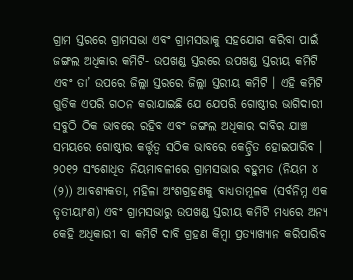ଗ୍ରାମ ସ୍ତରରେ ଗ୍ରାମସଭା ଏବଂ ଗ୍ରାମସଭାକୁ ସହଯୋଗ କରିବା ପାଇଁ ଜଙ୍ଗଲ ଅଧିକାର କମିଟି- ଉପଖଣ୍ଡ ସ୍ତରରେ ଉପଖଣ୍ଡ ସ୍ତରୀୟ କମିଟି ଏବଂ ତା’ ଉପରେ ଜିଲ୍ଲା ସ୍ତରରେ ଜିଲ୍ଲା ସ୍ତରୀୟ କମିଟି । ଏହି କମିଟି ଗୁଡିକ ଏପରି ଗଠନ କରାଯାଇଛି ଯେ ଯେପରି ଗୋଷ୍ଠୀର ଭାଗିଦାରୀ ସବୁଠି ଠିକ ଭାବରେ ରହିବ ଏବଂ ଜଙ୍ଗଲ ଅଧିକାର ଦାବିର ଯାଞ୍ଚ ସମୟରେ ଗୋଷ୍ଠୀର କର୍ତ୍ତୃତ୍ୱ ସଠିକ ଭାବରେ କେନ୍ଦ୍ରିତ ହୋଇପାରିବ । ୨୦୧୨ ସଂଶୋଧିତ ନିୟମାବଳୀରେ ଗ୍ରାମସଭାର ବହୁମତ (ନିୟମ ୪ (୨)) ଆବଶ୍ୟକତା, ମହିଳା ଅଂଶଗ୍ରହଣକୁ ବାଧ୍ୟତାମୂଳକ (ସର୍ବନିମ୍ନ ଏକ ତୃତୀୟାଂଶ) ଏବଂ ଗ୍ରାମସଭାରୁ ଉପଖଣ୍ଡ ସ୍ତରୀୟ କମିଟି ମଧ୍ୟରେ ଅନ୍ୟ କେହି ଅଧିକାରୀ ବା କମିଟି ଦାବି ଗ୍ରହଣ କିମ୍ବା ପ୍ରତ୍ୟାଖ୍ୟାନ କରିପାରିବ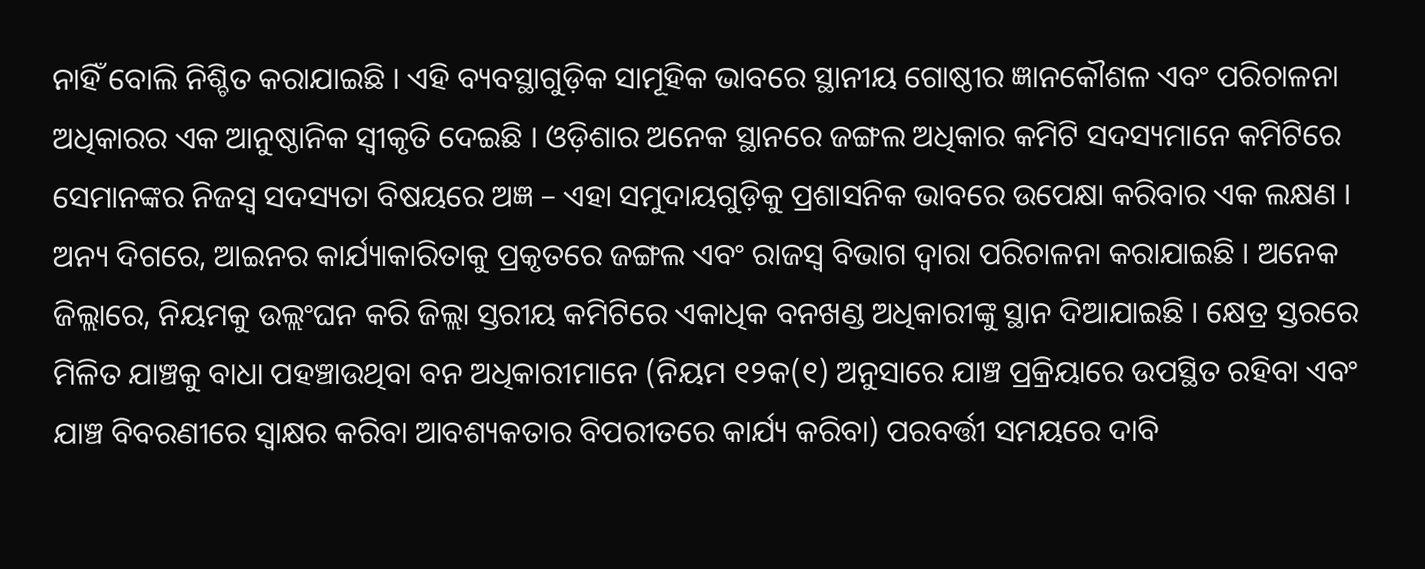ନାହିଁ ବୋଲି ନିଶ୍ଚିତ କରାଯାଇଛି । ଏହି ବ୍ୟବସ୍ଥାଗୁଡ଼ିକ ସାମୂହିକ ଭାବରେ ସ୍ଥାନୀୟ ଗୋଷ୍ଠୀର ଜ୍ଞାନକୌଶଳ ଏବଂ ପରିଚାଳନା ଅଧିକାରର ଏକ ଆନୁଷ୍ଠାନିକ ସ୍ୱୀକୃତି ଦେଇଛି । ଓଡ଼ିଶାର ଅନେକ ସ୍ଥାନରେ ଜଙ୍ଗଲ ଅଧିକାର କମିଟି ସଦସ୍ୟମାନେ କମିଟିରେ ସେମାନଙ୍କର ନିଜସ୍ୱ ସଦସ୍ୟତା ବିଷୟରେ ଅଜ୍ଞ – ଏହା ସମୁଦାୟଗୁଡ଼ିକୁ ପ୍ରଶାସନିକ ଭାବରେ ଉପେକ୍ଷା କରିବାର ଏକ ଲକ୍ଷଣ ।
ଅନ୍ୟ ଦିଗରେ, ଆଇନର କାର୍ଯ୍ୟାକାରିତାକୁ ପ୍ରକୃତରେ ଜଙ୍ଗଲ ଏବଂ ରାଜସ୍ୱ ବିଭାଗ ଦ୍ୱାରା ପରିଚାଳନା କରାଯାଇଛି । ଅନେକ ଜିଲ୍ଲାରେ, ନିୟମକୁ ଉଲ୍ଲଂଘନ କରି ଜିଲ୍ଲା ସ୍ତରୀୟ କମିଟିରେ ଏକାଧିକ ବନଖଣ୍ଡ ଅଧିକାରୀଙ୍କୁ ସ୍ଥାନ ଦିଆଯାଇଛି । କ୍ଷେତ୍ର ସ୍ତରରେ ମିଳିତ ଯାଞ୍ଚକୁ ବାଧା ପହଞ୍ଚାଉଥିବା ବନ ଅଧିକାରୀମାନେ (ନିୟମ ୧୨କ(୧) ଅନୁସାରେ ଯାଞ୍ଚ ପ୍ରକ୍ରିୟାରେ ଉପସ୍ଥିତ ରହିବା ଏବଂ ଯାଞ୍ଚ ବିବରଣୀରେ ସ୍ୱାକ୍ଷର କରିବା ଆବଶ୍ୟକତାର ବିପରୀତରେ କାର୍ଯ୍ୟ କରିବା) ପରବର୍ତ୍ତୀ ସମୟରେ ଦାବି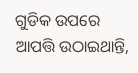ଗୁଡିକ ଉପରେ ଆପତ୍ତି ଉଠାଇଥାନ୍ତି,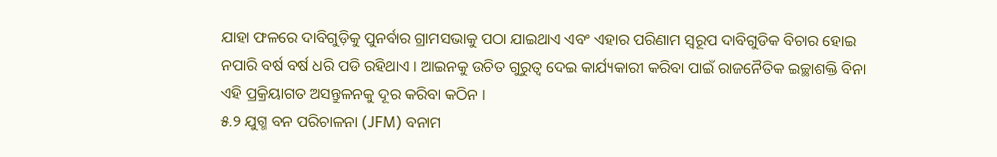ଯାହା ଫଳରେ ଦାବିଗୁଡ଼ିକୁ ପୁନର୍ବାର ଗ୍ରାମସଭାକୁ ପଠା ଯାଇଥାଏ ଏବଂ ଏହାର ପରିଣାମ ସ୍ୱରୂପ ଦାବିଗୁଡିକ ବିଚାର ହୋଇ ନପାରି ବର୍ଷ ବର୍ଷ ଧରି ପଡି ରହିଥାଏ । ଆଇନକୁ ଉଚିତ ଗୁରୁତ୍ୱ ଦେଇ କାର୍ଯ୍ୟକାରୀ କରିବା ପାଇଁ ରାଜନୈତିକ ଇଚ୍ଛାଶକ୍ତି ବିନା ଏହି ପ୍ରକ୍ରିୟାଗତ ଅସନ୍ତୁଳନକୁ ଦୂର କରିବା କଠିନ ।
୫.୨ ଯୁଗ୍ମ ବନ ପରିଚାଳନା (JFM) ବନାମ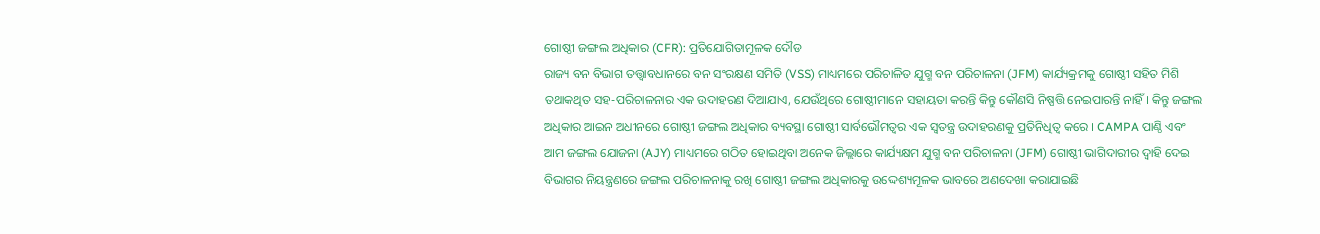ଗୋଷ୍ଠୀ ଜଙ୍ଗଲ ଅଧିକାର (CFR): ପ୍ରତିଯୋଗିତାମୂଳକ ଦୌଡ
ରାଜ୍ୟ ବନ ବିଭାଗ ତତ୍ତ୍ୱାବଧାନରେ ବନ ସଂରକ୍ଷଣ ସମିତି (VSS) ମାଧ୍ୟମରେ ପରିଚାଳିତ ଯୁଗ୍ମ ବନ ପରିଚାଳନା (JFM) କାର୍ଯ୍ୟକ୍ରମକୁ ଗୋଷ୍ଠୀ ସହିତ ମିଶି ତଥାକଥିତ ସହ-ପରିଚାଳନାର ଏକ ଉଦାହରଣ ଦିଆଯାଏ, ଯେଉଁଥିରେ ଗୋଷ୍ଠୀମାନେ ସହାୟତା କରନ୍ତି କିନ୍ତୁ କୌଣସି ନିଷ୍ପତ୍ତି ନେଇପାରନ୍ତି ନାହିଁ । କିନ୍ତୁ ଜଙ୍ଗଲ ଅଧିକାର ଆଇନ ଅଧୀନରେ ଗୋଷ୍ଠୀ ଜଙ୍ଗଲ ଅଧିକାର ବ୍ୟବସ୍ଥା ଗୋଷ୍ଠୀ ସାର୍ବଭୌମତ୍ୱର ଏକ ସ୍ୱତନ୍ତ୍ର ଉଦାହରଣକୁ ପ୍ରତିନିଧିତ୍ୱ କରେ । CAMPA ପାଣ୍ଠି ଏବଂ ଆମ ଜଙ୍ଗଲ ଯୋଜନା (AJY) ମାଧ୍ୟମରେ ଗଠିତ ହୋଇଥିବା ଅନେକ ଜିଲ୍ଲାରେ କାର୍ଯ୍ୟକ୍ଷମ ଯୁଗ୍ମ ବନ ପରିଚାଳନା (JFM) ଗୋଷ୍ଠୀ ଭାଗିଦାରୀର ଦ୍ୱାହି ଦେଇ ବିଭାଗର ନିୟନ୍ତ୍ରଣରେ ଜଙ୍ଗଲ ପରିଚାଳନାକୁ ରଖି ଗୋଷ୍ଠୀ ଜଙ୍ଗଲ ଅଧିକାରକୁ ଉଦ୍ଦେଶ୍ୟମୂଳକ ଭାବରେ ଅଣଦେଖା କରାଯାଇଛି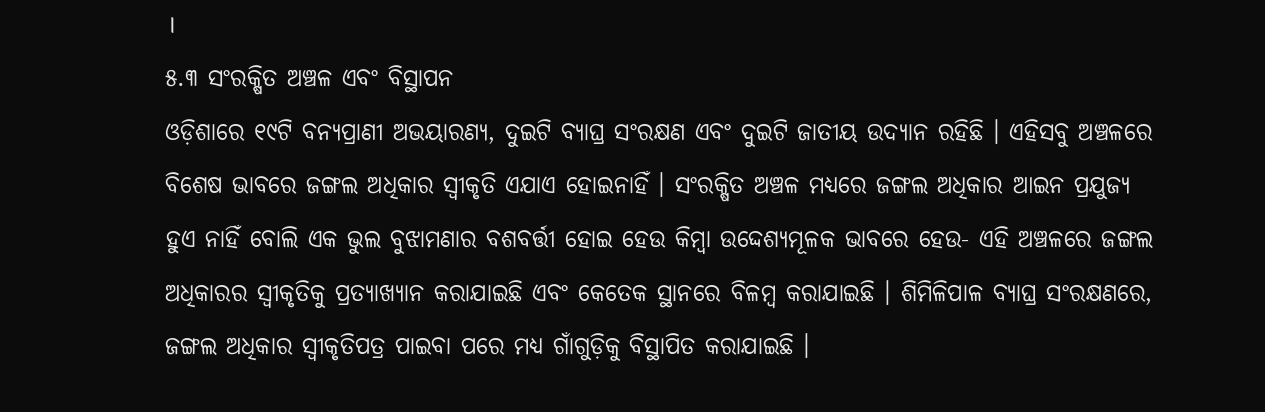।
୫.୩ ସଂରକ୍ଷିତ ଅଞ୍ଚଳ ଏବଂ ବିସ୍ଥାପନ
ଓଡ଼ିଶାରେ ୧୯ଟି ବନ୍ୟପ୍ରାଣୀ ଅଭୟାରଣ୍ୟ, ଦୁଇଟି ବ୍ୟାଘ୍ର ସଂରକ୍ଷଣ ଏବଂ ଦୁଇଟି ଜାତୀୟ ଉଦ୍ୟାନ ରହିଛି । ଏହିସବୁ ଅଞ୍ଚଳରେ ବିଶେଷ ଭାବରେ ଜଙ୍ଗଲ ଅଧିକାର ସ୍ୱୀକୃତି ଏଯାଏ ହୋଇନାହିଁ । ସଂରକ୍ଷିତ ଅଞ୍ଚଳ ମଧ୍ୟରେ ଜଙ୍ଗଲ ଅଧିକାର ଆଇନ ପ୍ରଯୁଜ୍ୟ ହୁଏ ନାହିଁ ବୋଲି ଏକ ଭୁଲ ବୁଝାମଣାର ବଶବର୍ତ୍ତୀ ହୋଇ ହେଉ କିମ୍ବା ଉଦ୍ଦେଶ୍ୟମୂଳକ ଭାବରେ ହେଉ- ଏହି ଅଞ୍ଚଳରେ ଜଙ୍ଗଲ ଅଧିକାରର ସ୍ୱୀକୃତିକୁ ପ୍ରତ୍ୟାଖ୍ୟାନ କରାଯାଇଛି ଏବଂ କେତେକ ସ୍ଥାନରେ ବିଳମ୍ବ କରାଯାଇଛି । ଶିମିଳିପାଳ ବ୍ୟାଘ୍ର ସଂରକ୍ଷଣରେ, ଜଙ୍ଗଲ ଅଧିକାର ସ୍ୱୀକୃତିପତ୍ର ପାଇବା ପରେ ମଧ୍ୟ ଗାଁଗୁଡ଼ିକୁ ବିସ୍ଥାପିତ କରାଯାଇଛି ।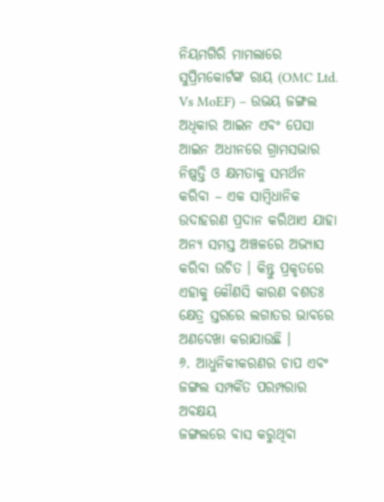ନିୟମଗିରି ମାମଲାରେ ସୁପ୍ରିମକୋର୍ଟଙ୍କ ରାୟ (OMC Ltd. Vs MoEF) – ଉଭୟ ଜଙ୍ଗଲ ଅଧିକାର ଆଇନ ଏବଂ ପେସା ଆଇନ ଅଧୀନରେ ଗ୍ରାମସଭାର ନିଷ୍ପତ୍ତି ଓ କ୍ଷମତାକୁ ସମର୍ଥନ କରିବା – ଏକ ସାମ୍ବିଧାନିକ ଉଦାହରଣ ପ୍ରଦାନ କରିଥାଏ ଯାହା ଅନ୍ୟ ସମସ୍ତ ଅଞ୍ଚଳରେ ଅଭ୍ୟାସ କରିବା ଉଚିତ । କିନ୍ତୁ ପ୍ରକୃତରେ ଏହାକୁ କୌଣସି କାରଣ ବଶତଃ କ୍ଷେତ୍ର ସ୍ତରରେ ଲଗାତର ଭାବରେ ଅଣଦେଖା କରାଯାଉଛି ।
୬. ଆଧୁନିକୀକରଣର ଚାପ ଏବଂ ଜଙ୍ଗଲ ସମ୍ପର୍କିତ ପରମ୍ପରାର ଅବକ୍ଷୟ
ଜଙ୍ଗଲରେ ବାସ କରୁଥିବା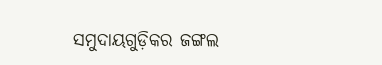ସମୁଦାୟଗୁଡ଼ିକର ଜଙ୍ଗଲ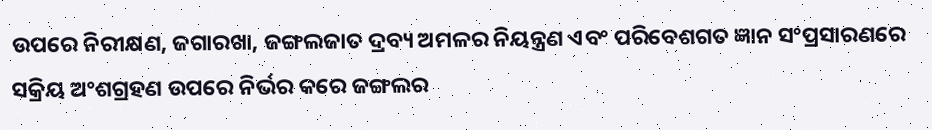ଉପରେ ନିରୀକ୍ଷଣ, ଜଗାରଖା, ଜଙ୍ଗଲଜାତ ଦ୍ରବ୍ୟ ଅମଳର ନିୟନ୍ତ୍ରଣ ଏବଂ ପରିବେଶଗତ ଜ୍ଞାନ ସଂପ୍ରସାରଣରେ ସକ୍ରିୟ ଅଂଶଗ୍ରହଣ ଉପରେ ନିର୍ଭର କରେ ଜଙ୍ଗଲର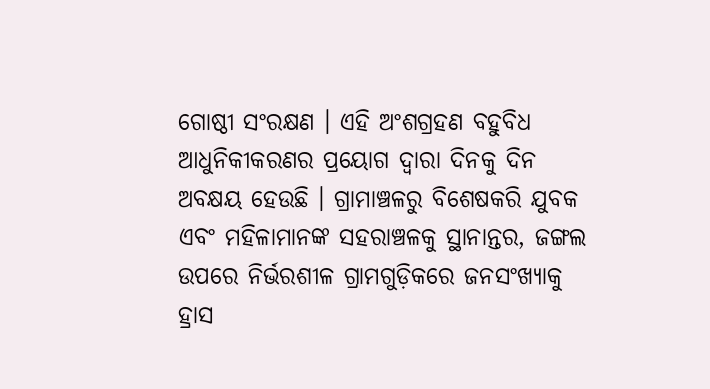ଗୋଷ୍ଠୀ ସଂରକ୍ଷଣ । ଏହି ଅଂଶଗ୍ରହଣ ବହୁବିଧ ଆଧୁନିକୀକରଣର ପ୍ରୟୋଗ ଦ୍ୱାରା ଦିନକୁ ଦିନ ଅବକ୍ଷୟ ହେଉଛି । ଗ୍ରାମାଞ୍ଚଳରୁ ବିଶେଷକରି ଯୁବକ ଏବଂ ମହିଳାମାନଙ୍କ ସହରାଞ୍ଚଳକୁ ସ୍ଥାନାନ୍ତର, ଜଙ୍ଗଲ ଉପରେ ନିର୍ଭରଶୀଳ ଗ୍ରାମଗୁଡ଼ିକରେ ଜନସଂଖ୍ୟାକୁ ହ୍ରାସ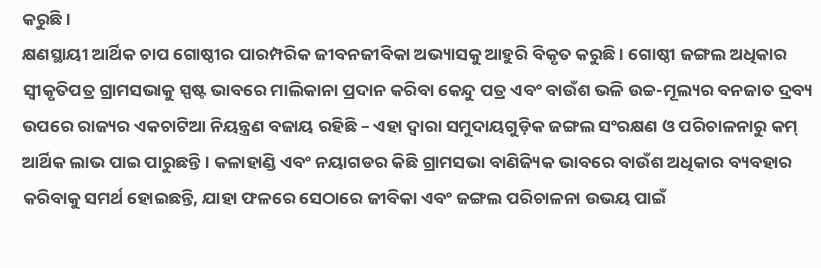କରୁଛି ।
କ୍ଷଣସ୍ଥାୟୀ ଆର୍ଥିକ ଚାପ ଗୋଷ୍ଠୀର ପାରମ୍ପରିକ ଜୀବନଜୀବିକା ଅଭ୍ୟାସକୁ ଆହୁରି ବିକୃତ କରୁଛି । ଗୋଷ୍ଠୀ ଜଙ୍ଗଲ ଅଧିକାର ସ୍ୱୀକୃତିପତ୍ର ଗ୍ରାମସଭାକୁ ସ୍ପଷ୍ଟ ଭାବରେ ମାଲିକାନା ପ୍ରଦାନ କରିବା କେନ୍ଦୁ ପତ୍ର ଏବଂ ବାଉଁଶ ଭଳି ଉଚ୍ଚ-ମୂଲ୍ୟର ବନଜାତ ଦ୍ରବ୍ୟ ଉପରେ ରାଜ୍ୟର ଏକଚାଟିଆ ନିୟନ୍ତ୍ରଣ ବଜାୟ ରହିଛି – ଏହା ଦ୍ୱାରା ସମୁଦାୟଗୁଡ଼ିକ ଜଙ୍ଗଲ ସଂରକ୍ଷଣ ଓ ପରିଚାଳନାରୁ କମ୍ ଆର୍ଥିକ ଲାଭ ପାଇ ପାରୁଛନ୍ତି । କଳାହାଣ୍ଡି ଏବଂ ନୟାଗଡର କିଛି ଗ୍ରାମସଭା ବାଣିଜ୍ୟିକ ଭାବରେ ବାଉଁଶ ଅଧିକାର ବ୍ୟବହାର କରିବାକୁ ସମର୍ଥ ହୋଇଛନ୍ତି, ଯାହା ଫଳରେ ସେଠାରେ ଜୀବିକା ଏବଂ ଜଙ୍ଗଲ ପରିଚାଳନା ଉଭୟ ପାଇଁ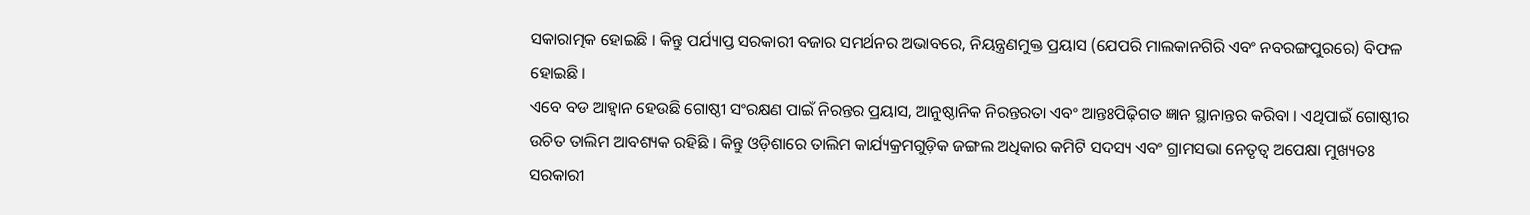ସକାରାତ୍ମକ ହୋଇଛି । କିନ୍ତୁ ପର୍ଯ୍ୟାପ୍ତ ସରକାରୀ ବଜାର ସମର୍ଥନର ଅଭାବରେ, ନିୟନ୍ତ୍ରଣମୁକ୍ତ ପ୍ରୟାସ (ଯେପରି ମାଲକାନଗିରି ଏବଂ ନବରଙ୍ଗପୁରରେ) ବିଫଳ ହୋଇଛି ।
ଏବେ ବଡ ଆହ୍ୱାନ ହେଉଛି ଗୋଷ୍ଠୀ ସଂରକ୍ଷଣ ପାଇଁ ନିରନ୍ତର ପ୍ରୟାସ, ଆନୁଷ୍ଠାନିକ ନିରନ୍ତରତା ଏବଂ ଆନ୍ତଃପିଢ଼ିଗତ ଜ୍ଞାନ ସ୍ଥାନାନ୍ତର କରିବା । ଏଥିପାଇଁ ଗୋଷ୍ଠୀର ଉଚିତ ତାଲିମ ଆବଶ୍ୟକ ରହିଛି । କିନ୍ତୁ ଓଡ଼ିଶାରେ ତାଲିମ କାର୍ଯ୍ୟକ୍ରମଗୁଡ଼ିକ ଜଙ୍ଗଲ ଅଧିକାର କମିଟି ସଦସ୍ୟ ଏବଂ ଗ୍ରାମସଭା ନେତୃତ୍ୱ ଅପେକ୍ଷା ମୁଖ୍ୟତଃ ସରକାରୀ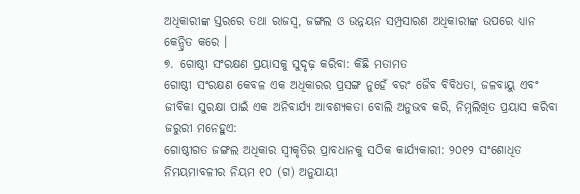ଅଧିକାରୀଙ୍କ ସ୍ତରରେ ତଥା ରାଜସ୍ୱ, ଜଙ୍ଗଲ ଓ ଉନ୍ନୟନ ସମ୍ପ୍ରସାରଣ ଅଧିକାରୀଙ୍କ ଉପରେ ଧ୍ୟାନ କେନ୍ଦ୍ରିତ କରେ ।
୭. ଗୋଷ୍ଠୀ ସଂରକ୍ଷଣ ପ୍ରୟାସକୁ ସୁଦୃଢ଼ କରିବା: କିଛି ମତାମତ
ଗୋଷ୍ଠୀ ସଂରକ୍ଷଣ କେବଳ ଏକ ଅଧିକାରର ପ୍ରସଙ୍ଗ ନୁହେଁ ବରଂ ଜୈବ ବିବିଧତା, ଜଳବାୟୁ ଏବଂ ଜୀବିକା ସୁରକ୍ଷା ପାଇଁ ଏକ ଅନିବାର୍ଯ୍ୟ ଆବଶ୍ୟକତା ବୋଲି ଅନୁଭବ କରି, ନିମ୍ନଲିଖିତ ପ୍ରୟାସ କରିବା ଜରୁରୀ ମନେହୁଏ:
ଗୋଷ୍ଠୀଗତ ଜଙ୍ଗଲ ଅଧିକାର ସ୍ୱୀକୃତିର ପ୍ରାବଧାନକୁ ସଠିକ କାର୍ଯ୍ୟକାରୀ: ୨୦୧୨ ସଂଶୋଧିତ ନିମୟମାବଳୀର ନିୟମ ୧୦ (ଗ) ଅନୁଯାୟୀ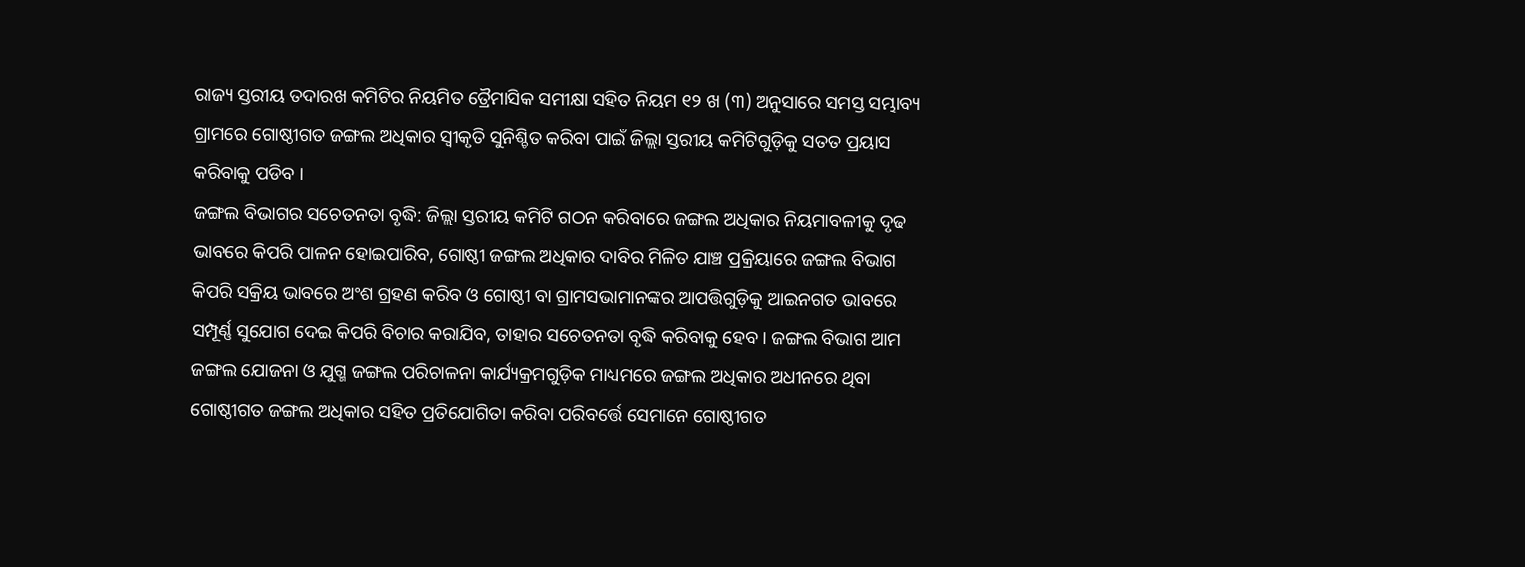ରାଜ୍ୟ ସ୍ତରୀୟ ତଦାରଖ କମିଟିର ନିୟମିତ ତ୍ରୈମାସିକ ସମୀକ୍ଷା ସହିତ ନିୟମ ୧୨ ଖ (୩) ଅନୁସାରେ ସମସ୍ତ ସମ୍ଭାବ୍ୟ ଗ୍ରାମରେ ଗୋଷ୍ଠୀଗତ ଜଙ୍ଗଲ ଅଧିକାର ସ୍ୱୀକୃତି ସୁନିଶ୍ଚିତ କରିବା ପାଇଁ ଜିଲ୍ଲା ସ୍ତରୀୟ କମିଟିଗୁଡ଼ିକୁ ସତତ ପ୍ରୟାସ କରିବାକୁ ପଡିବ ।
ଜଙ୍ଗଲ ବିଭାଗର ସଚେତନତା ବୃଦ୍ଧି: ଜିଲ୍ଲା ସ୍ତରୀୟ କମିଟି ଗଠନ କରିବାରେ ଜଙ୍ଗଲ ଅଧିକାର ନିୟମାବଳୀକୁ ଦୃଢ ଭାବରେ କିପରି ପାଳନ ହୋଇପାରିବ, ଗୋଷ୍ଠୀ ଜଙ୍ଗଲ ଅଧିକାର ଦାବିର ମିଳିତ ଯାଞ୍ଚ ପ୍ରକ୍ରିୟାରେ ଜଙ୍ଗଲ ବିଭାଗ କିପରି ସକ୍ରିୟ ଭାବରେ ଅଂଶ ଗ୍ରହଣ କରିବ ଓ ଗୋଷ୍ଠୀ ବା ଗ୍ରାମସଭାମାନଙ୍କର ଆପତ୍ତିଗୁଡ଼ିକୁ ଆଇନଗତ ଭାବରେ ସମ୍ପୂର୍ଣ୍ଣ ସୁଯୋଗ ଦେଇ କିପରି ବିଚାର କରାଯିବ, ତାହାର ସଚେତନତା ବୃଦ୍ଧି କରିବାକୁ ହେବ । ଜଙ୍ଗଲ ବିଭାଗ ଆମ ଜଙ୍ଗଲ ଯୋଜନା ଓ ଯୁଗ୍ମ ଜଙ୍ଗଲ ପରିଚାଳନା କାର୍ଯ୍ୟକ୍ରମଗୁଡ଼ିକ ମାଧ୍ୟମରେ ଜଙ୍ଗଲ ଅଧିକାର ଅଧୀନରେ ଥିବା ଗୋଷ୍ଠୀଗତ ଜଙ୍ଗଲ ଅଧିକାର ସହିତ ପ୍ରତିଯୋଗିତା କରିବା ପରିବର୍ତ୍ତେ ସେମାନେ ଗୋଷ୍ଠୀଗତ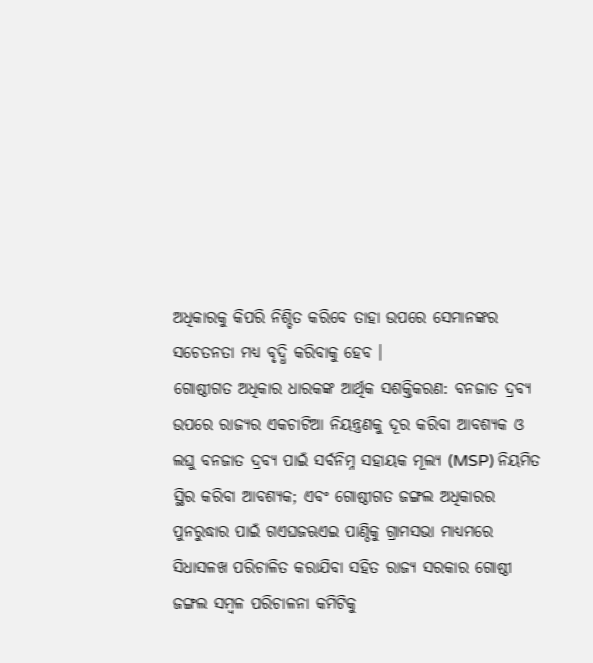ଅଧିକାରକୁ କିପରି ନିଶ୍ଚିତ କରିବେ ତାହା ଉପରେ ସେମାନଙ୍କର ସଚେତନତା ମଧ୍ୟ ବୃଦ୍ଧି କରିବାକୁ ହେବ ।
ଗୋଷ୍ଠୀଗତ ଅଧିକାର ଧାରକଙ୍କ ଆର୍ଥିକ ସଶକ୍ତିକରଣ: ବନଜାତ ଦ୍ରବ୍ୟ ଉପରେ ରାଜ୍ୟର ଏକଚାଟିଆ ନିୟନ୍ତ୍ରଣକୁ ଦୂର କରିବା ଆବଶ୍ୟକ ଓ ଲଘୁ ବନଜାତ ଦ୍ରବ୍ୟ ପାଇଁ ସର୍ବନିମ୍ନ ସହାୟକ ମୂଲ୍ୟ (MSP) ନିୟମିତ ସ୍ଥିର କରିବା ଆବଶ୍ୟକ; ଏବଂ ଗୋଷ୍ଠୀଗତ ଜଙ୍ଗଲ ଅଧିକାରର ପୁନରୁଦ୍ଧାର ପାଇଁ ଗଏଘଜଋଏଇ ପାଣ୍ଠିକୁ ଗ୍ରାମସଭା ମାଧ୍ୟମରେ ସିଧାସଳଖ ପରିଚାଳିତ କରାଯିବା ସହିତ ରାଜ୍ୟ ସରକାର ଗୋଷ୍ଠୀ ଜଙ୍ଗଲ ସମ୍ବଳ ପରିଚାଳନା କମିଟିକୁ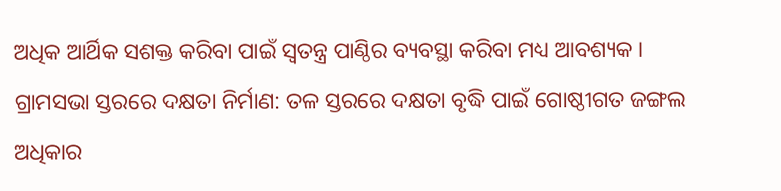ଅଧିକ ଆର୍ଥିକ ସଶକ୍ତ କରିବା ପାଇଁ ସ୍ୱତନ୍ତ୍ର ପାଣ୍ଠିର ବ୍ୟବସ୍ଥା କରିବା ମଧ୍ୟ ଆବଶ୍ୟକ ।
ଗ୍ରାମସଭା ସ୍ତରରେ ଦକ୍ଷତା ନିର୍ମାଣ: ତଳ ସ୍ତରରେ ଦକ୍ଷତା ବୃଦ୍ଧି ପାଇଁ ଗୋଷ୍ଠୀଗତ ଜଙ୍ଗଲ ଅଧିକାର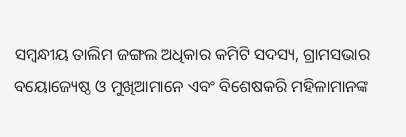ସମ୍ବନ୍ଧୀୟ ତାଲିମ ଜଙ୍ଗଲ ଅଧିକାର କମିଟି ସଦସ୍ୟ, ଗ୍ରାମସଭାର ବୟୋଜ୍ୟେଷ୍ଠ ଓ ମୁଖିଆମାନେ ଏବଂ ବିଶେଷକରି ମହିଳାମାନଙ୍କ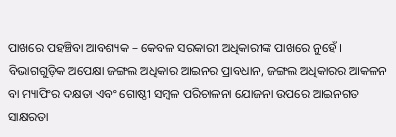ପାଖରେ ପହଞ୍ଚିବା ଆବଶ୍ୟକ – କେବଳ ସରକାରୀ ଅଧିକାରୀଙ୍କ ପାଖରେ ନୁହେଁ । ବିଭାଗଗୁଡ଼ିକ ଅପେକ୍ଷା ଜଙ୍ଗଲ ଅଧିକାର ଆଇନର ପ୍ରାବଧାନ, ଜଙ୍ଗଲ ଅଧିକାରର ଆକଳନ ବା ମ୍ୟାପିଂର ଦକ୍ଷତା ଏବଂ ଗୋଷ୍ଠୀ ସମ୍ବଳ ପରିଚାଳନା ଯୋଜନା ଉପରେ ଆଇନଗତ ସାକ୍ଷରତା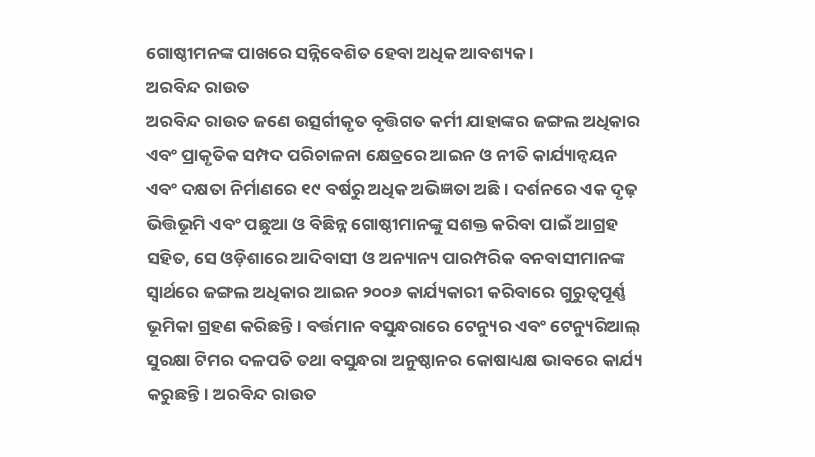ଗୋଷ୍ଠୀମନଙ୍କ ପାଖରେ ସନ୍ନିବେଶିତ ହେବା ଅଧିକ ଆବଶ୍ୟକ ।
ଅରବିନ୍ଦ ରାଉତ
ଅରବିନ୍ଦ ରାଉତ ଜଣେ ଉତ୍ସର୍ଗୀକୃତ ବୃତ୍ତିଗତ କର୍ମୀ ଯାହାଙ୍କର ଜଙ୍ଗଲ ଅଧିକାର ଏବଂ ପ୍ରାକୃତିକ ସମ୍ପଦ ପରିଚାଳନା କ୍ଷେତ୍ରରେ ଆଇନ ଓ ନୀତି କାର୍ଯ୍ୟାନ୍ୱୟନ ଏବଂ ଦକ୍ଷତା ନିର୍ମାଣରେ ୧୯ ବର୍ଷରୁ ଅଧିକ ଅଭିଜ୍ଞତା ଅଛି। ଦର୍ଶନରେ ଏକ ଦୃଢ଼ ଭିତ୍ତିଭୂମି ଏବଂ ପଛୁଆ ଓ ବିଛିନ୍ନ ଗୋଷ୍ଠୀମାନଙ୍କୁ ସଶକ୍ତ କରିବା ପାଇଁ ଆଗ୍ରହ ସହିତ, ସେ ଓଡ଼ିଶାରେ ଆଦିବାସୀ ଓ ଅନ୍ୟାନ୍ୟ ପାରମ୍ପରିକ ବନବାସୀମାନଙ୍କ ସ୍ଵାର୍ଥରେ ଜଙ୍ଗଲ ଅଧିକାର ଆଇନ ୨୦୦୬ କାର୍ଯ୍ୟକାରୀ କରିବାରେ ଗୁରୁତ୍ୱପୂର୍ଣ୍ଣ ଭୂମିକା ଗ୍ରହଣ କରିଛନ୍ତି। ବର୍ତ୍ତମାନ ବସୁନ୍ଧରାରେ ଟେନ୍ୟୁର ଏବଂ ଟେନ୍ୟୁରିଆଲ୍ ସୁରକ୍ଷା ଟିମର ଦଳପତି ତଥା ବସୁନ୍ଧରା ଅନୁଷ୍ଠାନର କୋଷାଧ୍ୟକ୍ଷ ଭାବରେ କାର୍ଯ୍ୟ କରୁଛନ୍ତି। ଅରବିନ୍ଦ ରାଉତ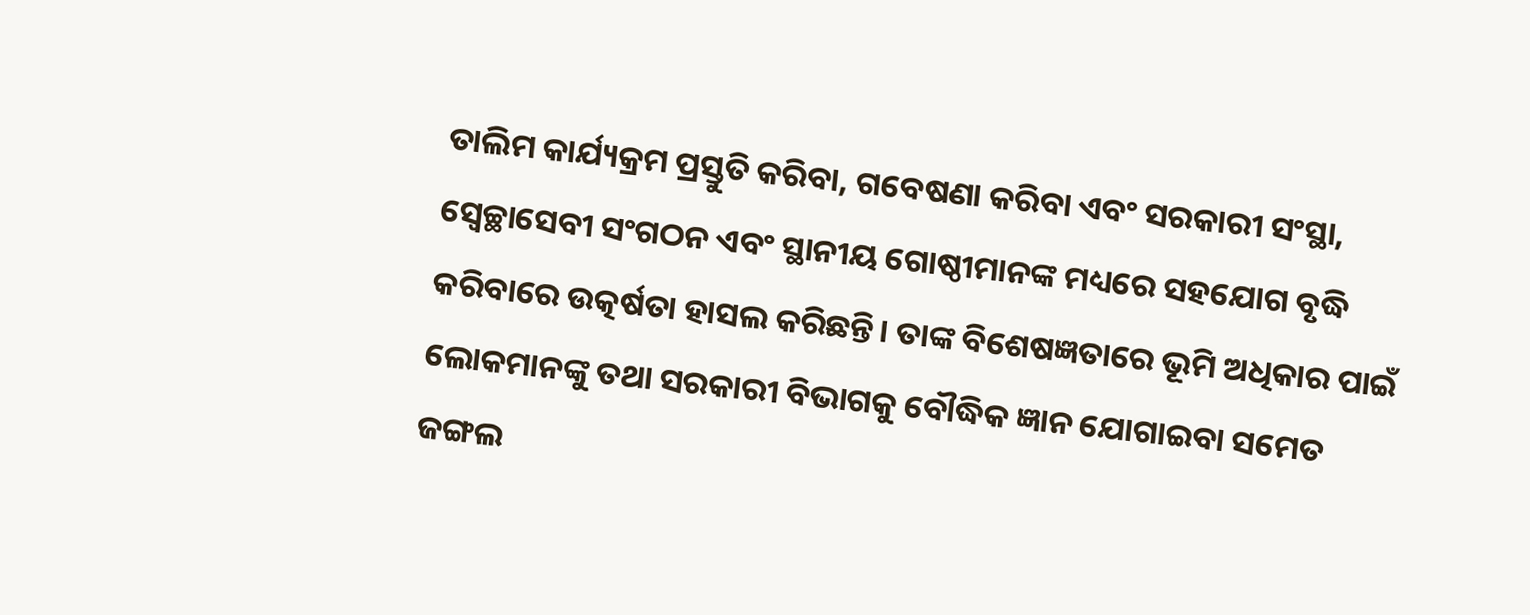ତାଲିମ କାର୍ଯ୍ୟକ୍ରମ ପ୍ରସ୍ତୁତି କରିବା, ଗବେଷଣା କରିବା ଏବଂ ସରକାରୀ ସଂସ୍ଥା, ସ୍ଵେଚ୍ଛାସେବୀ ସଂଗଠନ ଏବଂ ସ୍ଥାନୀୟ ଗୋଷ୍ଠୀମାନଙ୍କ ମଧ୍ୟରେ ସହଯୋଗ ବୃଦ୍ଧି କରିବାରେ ଉତ୍କର୍ଷତା ହାସଲ କରିଛନ୍ତି। ତାଙ୍କ ବିଶେଷଜ୍ଞତାରେ ଭୂମି ଅଧିକାର ପାଇଁ ଲୋକମାନଙ୍କୁ ତଥା ସରକାରୀ ବିଭାଗକୁ ବୌଦ୍ଧିକ ଜ୍ଞାନ ଯୋଗାଇବା ସମେତ ଜଙ୍ଗଲ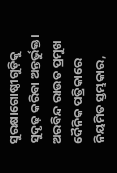ସୁରକ୍ଷାଗୋଷ୍ଠୀଗୁଡ଼ିକୁ ସୁଦୃଢ଼ କରିବା ଅନ୍ତର୍ଭୁକ୍ତ। ଅରବିନ୍ଦ ରାଉତ ପ୍ରମୁଖ ଦୈନିକ ପତ୍ରିକାରେ ନିୟମିତ ସ୍ତମ୍ଭକାର,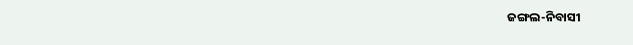ଜଙ୍ଗଲ-ନିବାସୀ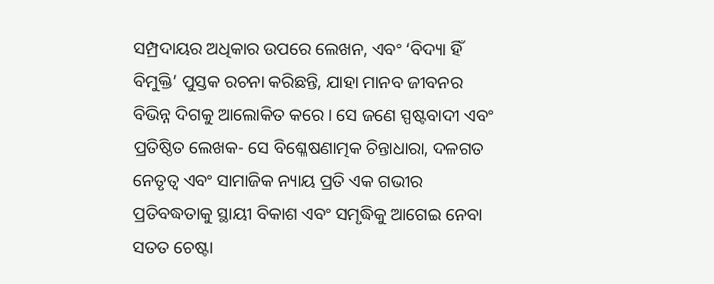ସମ୍ପ୍ରଦାୟର ଅଧିକାର ଉପରେ ଲେଖନ, ଏବଂ ‘ବିଦ୍ୟା ହିଁ ବିମୁକ୍ତି’ ପୁସ୍ତକ ରଚନା କରିଛନ୍ତି, ଯାହା ମାନବ ଜୀବନର ବିଭିନ୍ନ ଦିଗକୁ ଆଲୋକିତ କରେ। ସେ ଜଣେ ସ୍ପଷ୍ଟବାଦୀ ଏବଂ ପ୍ରତିଷ୍ଠିତ ଲେଖକ- ସେ ବିଶ୍ଳେଷଣାତ୍ମକ ଚିନ୍ତାଧାରା, ଦଳଗତ ନେତୃତ୍ୱ ଏବଂ ସାମାଜିକ ନ୍ୟାୟ ପ୍ରତି ଏକ ଗଭୀର ପ୍ରତିବଦ୍ଧତାକୁ ସ୍ଥାୟୀ ବିକାଶ ଏବଂ ସମୃଦ୍ଧିକୁ ଆଗେଇ ନେବା ସତତ ଚେଷ୍ଟା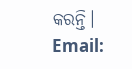କରନ୍ତି।
Email: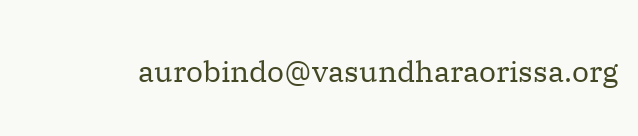aurobindo@vasundharaorissa.org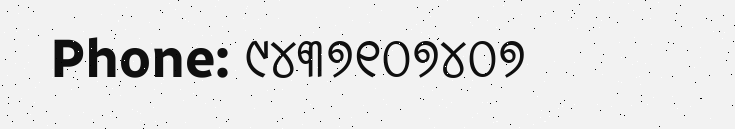Phone: ୯୪୩୭୧୦୭୪୦୭